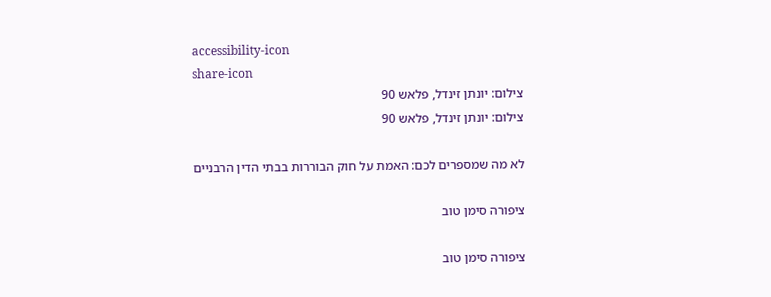accessibility-icon
share-icon
צילום: יונתן זינדל, פלאש 90
צילום: יונתן זינדל, פלאש 90

לא מה שמספרים לכם: האמת על חוק הבוררות בבתי הדין הרבניים

ציפורה סימן טוב

ציפורה סימן טוב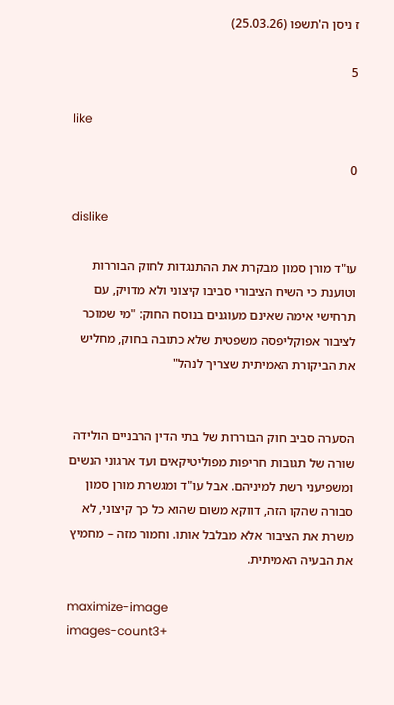ז ניסן ה'תשפו (25.03.26)

5

like

0

dislike

עו"ד מורן סמון מבקרת את ההתנגדות לחוק הבוררות וטוענת כי השיח הציבורי סביבו קיצוני ולא מדויק, עם תרחישי אימה שאינם מעוגנים בנוסח החוק: "מי שמוכר לציבור אפוקליפסה משפטית שלא כתובה בחוק, מחליש את הביקורת האמיתית שצריך לנהל"


הסערה סביב חוק הבוררות של בתי הדין הרבניים הולידה שורה של תגובות חריפות מפוליטיקאים ועד ארגוני הנשים ומשפיעני רשת למיניהם. אבל עו"ד ומגשרת מורן סמון סבורה שהקו הזה, דווקא משום שהוא כל כך קיצוני, לא משרת את הציבור אלא מבלבל אותו. וחמור מזה – מחמיץ את הבעיה האמיתית.

maximize-image
images-count3+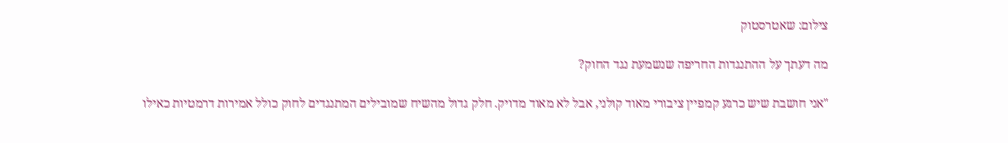צילום: שאטרסטוק

מה דעתך על ההתנגדות החריפה שנשמעת נגד החוק?

"אני חושבת שיש כרגע קמפיין ציבורי מאוד קולני, אבל לא מאוד מדויק. חלק גדול מהשיח שמובילים המתנגדים לחוק כולל אמירות דרמטיות כאילו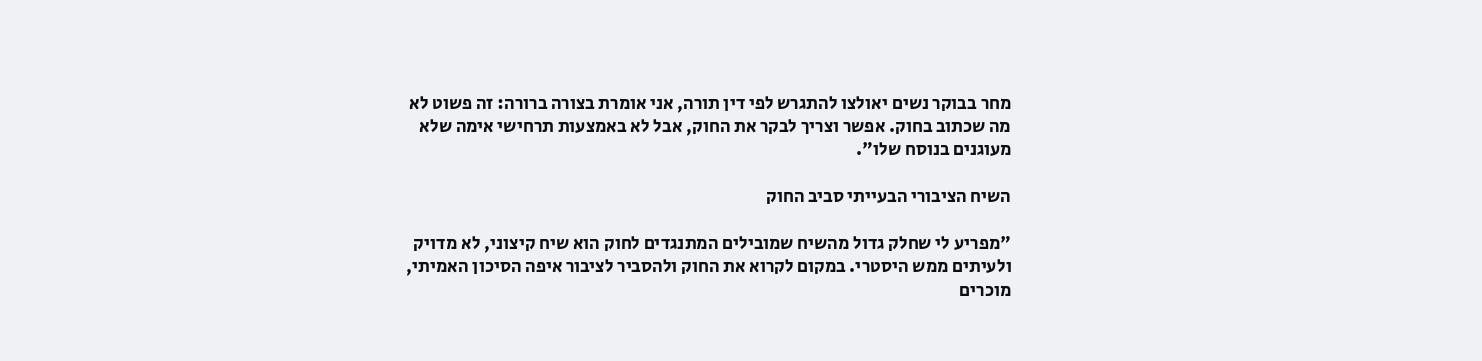מחר בבוקר נשים יאולצו להתגרש לפי דין תורה, אני אומרת בצורה ברורה: זה פשוט לא מה שכתוב בחוק. אפשר וצריך לבקר את החוק, אבל לא באמצעות תרחישי אימה שלא מעוגנים בנוסח שלו".

השיח הציבורי הבעייתי סביב החוק

"מפריע לי שחלק גדול מהשיח שמובילים המתנגדים לחוק הוא שיח קיצוני, לא מדויק ולעיתים ממש היסטרי. במקום לקרוא את החוק ולהסביר לציבור איפה הסיכון האמיתי, מוכרים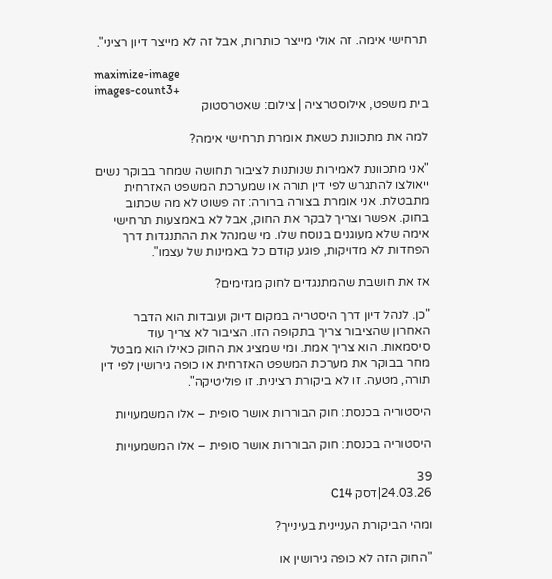תרחישי אימה. זה אולי מייצר כותרות, אבל זה לא מייצר דיון רציני".

maximize-image
images-count3+
בית משפט, אילוסטרציה | צילום: שאטרסטוק

למה את מתכוונת כשאת אומרת תרחישי אימה?

"אני מתכוונת לאמירות שנותנות לציבור תחושה שמחר בבוקר נשים ייאולצו להתגרש לפי דין תורה או שמערכת המשפט האזרחית מתבטלת. אני אומרת בצורה ברורה: זה פשוט לא מה שכתוב בחוק. אפשר וצריך לבקר את החוק, אבל לא באמצעות תרחישי אימה שלא מעוגנים בנוסח שלו. מי שמנהל את ההתנגדות דרך הפחדות לא מדויקות, פוגע קודם כל באמינות של עצמו".

אז את חושבת שהמתנגדים לחוק מגזימים?

"כן. לנהל דיון דרך היסטריה במקום דיוק ועובדות הוא הדבר האחרון שהציבור צריך בתקופה הזו. הציבור לא צריך עוד סיסמאות. הוא צריך אמת. ומי שמציג את החוק כאילו הוא מבטל מחר בבוקר את מערכת המשפט האזרחית או כופה גירושין לפי דין תורה, מטעה. זו לא ביקורת רצינית. זו פוליטיקה".

היסטוריה בכנסת: חוק הבוררות אושר סופית – אלו המשמעויות

היסטוריה בכנסת: חוק הבוררות אושר סופית – אלו המשמעויות

39
24.03.26|דסק C14

ומהי הביקורת העניינית בעינייך?

"החוק הזה לא כופה גירושין או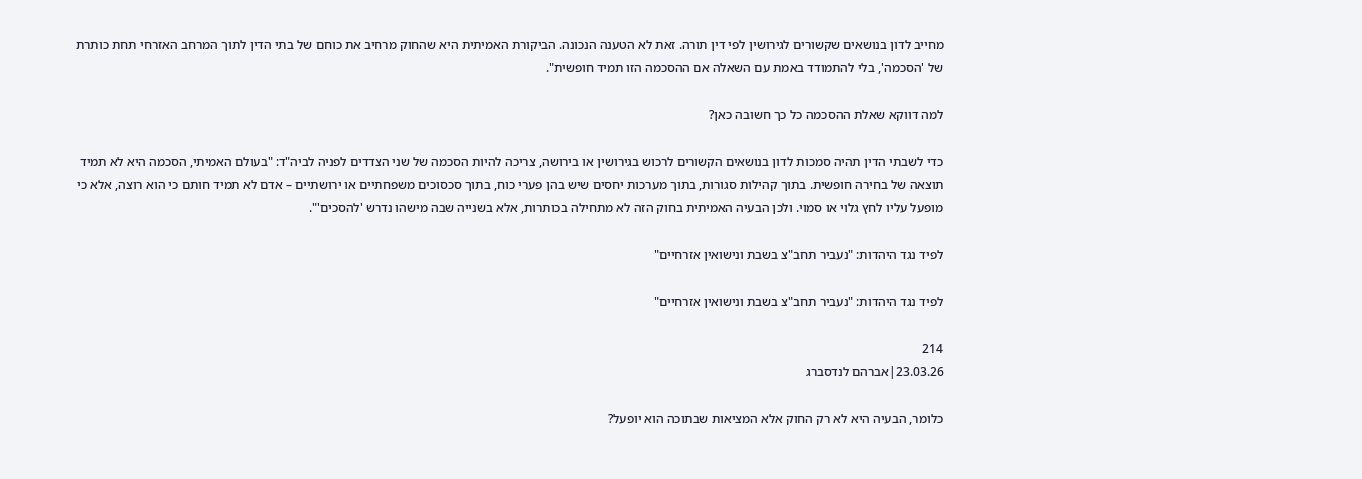מחייב לדון בנושאים שקשורים לגירושין לפי דין תורה. זאת לא הטענה הנכונה. הביקורת האמיתית היא שהחוק מרחיב את כוחם של בתי הדין לתוך המרחב האזרחי תחת כותרת של 'הסכמה', בלי להתמודד באמת עם השאלה אם ההסכמה הזו תמיד חופשית".

למה דווקא שאלת ההסכמה כל כך חשובה כאן?

כדי לשבתי הדין תהיה סמכות לדון בנושאים הקשורים לרכוש בגירושין או בירושה, צריכה להיות הסכמה של שני הצדדים לפניה לביה"ד: "בעולם האמיתי, הסכמה היא לא תמיד תוצאה של בחירה חופשית. בתוך קהילות סגורות, בתוך מערכות יחסים שיש בהן פערי כוח, בתוך סכסוכים משפחתיים או ירושתיים – אדם לא תמיד חותם כי הוא רוצה, אלא כי מופעל עליו לחץ גלוי או סמוי. ולכן הבעיה האמיתית בחוק הזה לא מתחילה בכותרות, אלא בשנייה שבה מישהו נדרש 'להסכים'".

לפיד נגד היהדות: "נעביר תחב"צ בשבת ונישואין אזרחיים"

לפיד נגד היהדות: "נעביר תחב"צ בשבת ונישואין אזרחיים"

214
23.03.26|אברהם לנדסברג

כלומר, הבעיה היא לא רק החוק אלא המציאות שבתוכה הוא יופעל?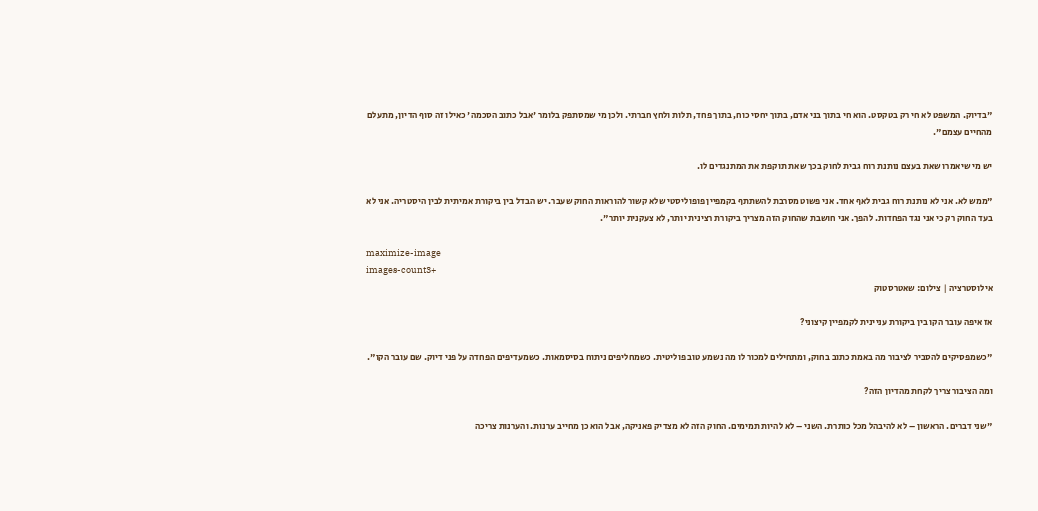"בדיוק. המשפט לא חי רק בטקסט. הוא חי בתוך בני אדם, בתוך יחסי כוח, בתוך פחד, תלות ולחץ חברתי. ולכן מי שמסתפק בלומר 'אבל כתוב הסכמה' כאילו זה סוף הדיון, מתעלם מהחיים עצמם".

יש מי שיאמרו שאת בעצם נותנת רוח גבית לחוק בכך שאת תוקפת את המתנגדים לו.

"ממש לא. אני לא נותנת רוח גבית לאף אחד. אני פשוט מסרבת להשתתף בקמפיין פופוליסטי שלא קשור להוראות החוק שעבר. יש הבדל בין ביקורת אמיתית לבין היסטריה. אני לא בעד החוק רק כי אני נגד הפחדות. להפך. אני חושבת שהחוק הזה מצריך ביקורת רצינית יותר, לא צעקנית יותר".

maximize-image
images-count3+
אילוסטרציה | צילום: שאטרסטוק

אז איפה עובר הקו בין ביקורת עניינית לקמפיין קיצוני?

"כשמפסיקים להסביר לציבור מה באמת כתוב בחוק, ומתחילים למכור לו מה נשמע טוב פוליטית. כשמחליפים ניתוח בסיסמאות. כשמעדיפים הפחדה על פני דיוק. שם עובר הקו".

ומה הציבור צריך לקחת מהדיון הזה?

"שני דברים. הראשון – לא להיבהל מכל כותרת. השני – לא להיות תמימים. החוק הזה לא מצדיק פאניקה, אבל הוא כן מחייב ערנות. והערנות צריכה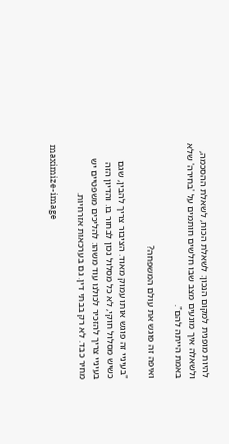להיות מופנית למקום הנכון: לשאלת הכוח, לשאלת ההסכמה, ולשאלה איך מונעים מצב שבו חלשים חותמים על 'בחירה' שלא באמת הייתה להם".

ואיפה זה פוגש את עולם המשפחה?

"בעיניי זה פוגש אותו עמוק מאוד. הציבור צריך להבין, שגם כשיש מסלול חוקי, לא כל מסלול נכון לבחור בו. והדיון הזה בעיניי צריך להזכיר לכולנו עוד משהו: להליכים משפטיים יש מחיר כבד. לא רק בבתי דין. גם בערכאות אזרחיות.

maximize-image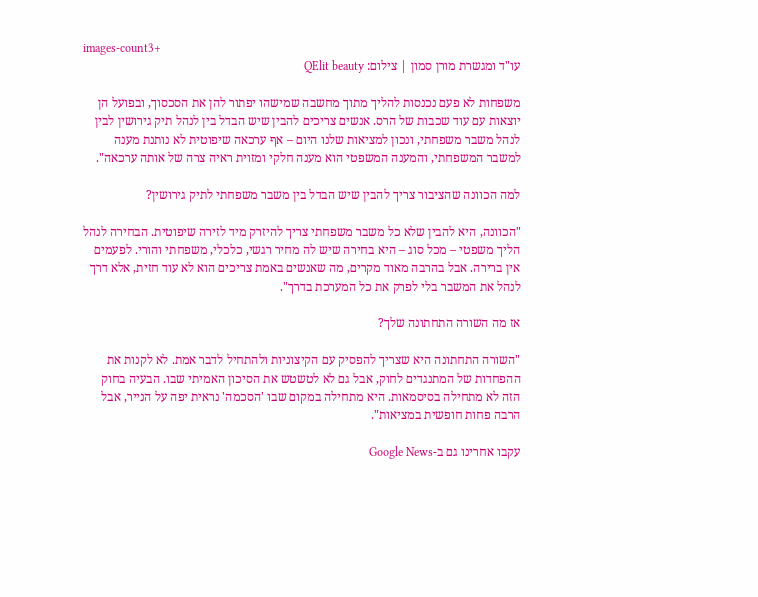images-count3+
עו"ד ומגשרת מורן סמון | צילום: QElit beauty

משפחות לא פעם נכנסות להליך מתוך מחשבה שמישהו יפתור להן את הסכסוך, ובפועל הן יוצאות עם עוד שכבות של הרס. אנשים צריכים להבין שיש הבדל בין לנהל תיק גירושין לבין לנהל משבר משפחתי, ונכון למציאות שלנו היום – אף ערכאה שיפוטית לא נותנת מענה למשבר המשפחתי, והמענה המשפטי הוא מענה חלקי ומזוית ראיה צרה של אותה ערכאה".

למה הכוונה שהציבור צריך להבין שיש הבדל בין משבר משפחתי לתיק גירושין?

"הכוונה, היא להבין שלא כל משבר משפחתי צריך להיזרק מיד לזירה שיפוטית. הבחירה לנהל הליך משפטי – מכל סוג – היא בחירה שיש לה מחיר רגשי, כלכלי, משפחתי והורי. לפעמים אין ברירה. אבל בהרבה מאוד מקרים, מה שאנשים באמת צריכים הוא לא עוד חזית, אלא דרך לנהל את המשבר בלי לפרק את כל המערכת בדרך".

אז מה השורה התחתונה שלך?

"השורה התחתונה היא שצריך להפסיק עם הקיצוניות ולהתחיל לדבר אמת. לא לקנות את ההפחדות של המתנגדים לחוק, אבל גם לא לטשטש את הסיכון האמיתי שבו. הבעיה בחוק הזה לא מתחילה בסיסמאות. היא מתחילה במקום שבו 'הסכמה' נראית יפה על הנייר, אבל הרבה פחות חופשית במציאות".

עקבו אחרינו גם ב-Google News